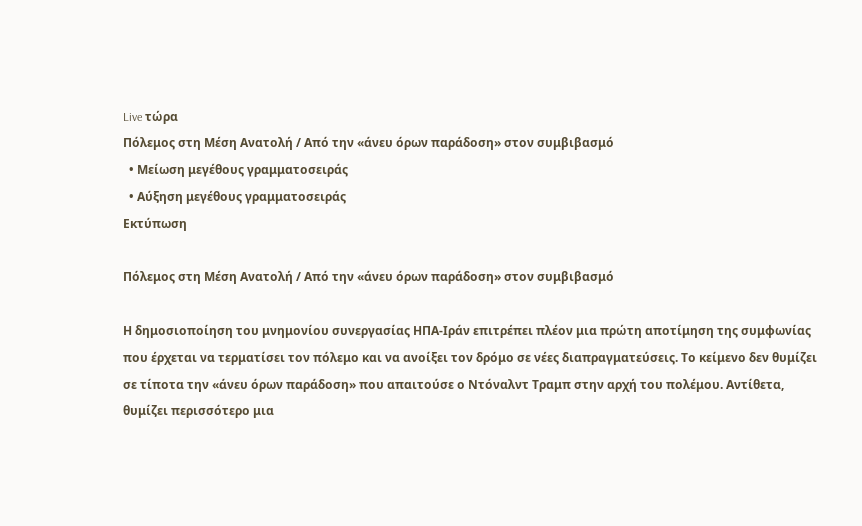Live τώρα
Πόλεμος στη Μέση Ανατολή / Από την «άνευ όρων παράδοση» στον συμβιβασμό
  • Μείωση μεγέθους γραμματοσειράς
  • Αύξηση μεγέθους γραμματοσειράς
Εκτύπωση

Πόλεμος στη Μέση Ανατολή / Από την «άνευ όρων παράδοση» στον συμβιβασμό

Η δημοσιοποίηση του μνημονίου συνεργασίας ΗΠΑ-Ιράν επιτρέπει πλέον μια πρώτη αποτίμηση της συμφωνίας που έρχεται να τερματίσει τον πόλεμο και να ανοίξει τον δρόμο σε νέες διαπραγματεύσεις. Το κείμενο δεν θυμίζει σε τίποτα την «άνευ όρων παράδοση» που απαιτούσε ο Ντόναλντ Τραμπ στην αρχή του πολέμου. Αντίθετα, θυμίζει περισσότερο μια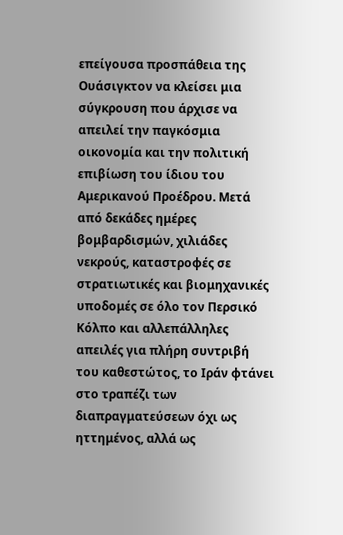επείγουσα προσπάθεια της Ουάσιγκτον να κλείσει μια σύγκρουση που άρχισε να απειλεί την παγκόσμια οικονομία και την πολιτική επιβίωση του ίδιου του Αμερικανού Προέδρου. Μετά από δεκάδες ημέρες βομβαρδισμών, χιλιάδες νεκρούς, καταστροφές σε στρατιωτικές και βιομηχανικές υποδομές σε όλο τον Περσικό Κόλπο και αλλεπάλληλες απειλές για πλήρη συντριβή του καθεστώτος, το Ιράν φτάνει στο τραπέζι των διαπραγματεύσεων όχι ως ηττημένος, αλλά ως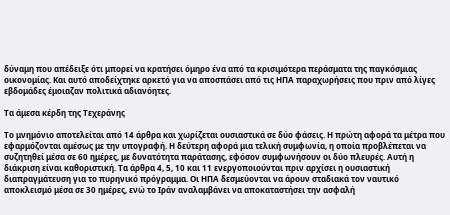δύναμη που απέδειξε ότι μπορεί να κρατήσει όμηρο ένα από τα κρισιμότερα περάσματα της παγκόσμιας οικονομίας. Και αυτό αποδείχτηκε αρκετό για να αποσπάσει από τις ΗΠΑ παραχωρήσεις που πριν από λίγες εβδομάδες έμοιαζαν πολιτικά αδιανόητες.

Τα άμεσα κέρδη της Τεχεράνης

Το μνημόνιο αποτελείται από 14 άρθρα και χωρίζεται ουσιαστικά σε δύο φάσεις. Η πρώτη αφορά τα μέτρα που εφαρμόζονται αμέσως με την υπογραφή. Η δεύτερη αφορά μια τελική συμφωνία, η οποία προβλέπεται να συζητηθεί μέσα σε 60 ημέρες, με δυνατότητα παράτασης, εφόσον συμφωνήσουν οι δύο πλευρές. Αυτή η διάκριση είναι καθοριστική. Τα άρθρα 4, 5, 10 και 11 ενεργοποιούνται πριν αρχίσει η ουσιαστική διαπραγμάτευση για το πυρηνικό πρόγραμμα. Οι ΗΠΑ δεσμεύονται να άρουν σταδιακά τον ναυτικό αποκλεισμό μέσα σε 30 ημέρες, ενώ το Ιράν αναλαμβάνει να αποκαταστήσει την ασφαλή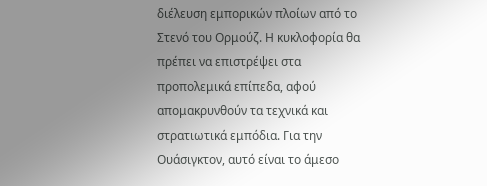διέλευση εμπορικών πλοίων από το Στενό του Ορμούζ. Η κυκλοφορία θα πρέπει να επιστρέψει στα προπολεμικά επίπεδα, αφού απομακρυνθούν τα τεχνικά και στρατιωτικά εμπόδια. Για την Ουάσιγκτον, αυτό είναι το άμεσο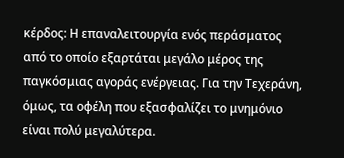κέρδος: Η επαναλειτουργία ενός περάσματος από το οποίο εξαρτάται μεγάλο μέρος της παγκόσμιας αγοράς ενέργειας. Για την Τεχεράνη, όμως, τα οφέλη που εξασφαλίζει το μνημόνιο είναι πολύ μεγαλύτερα.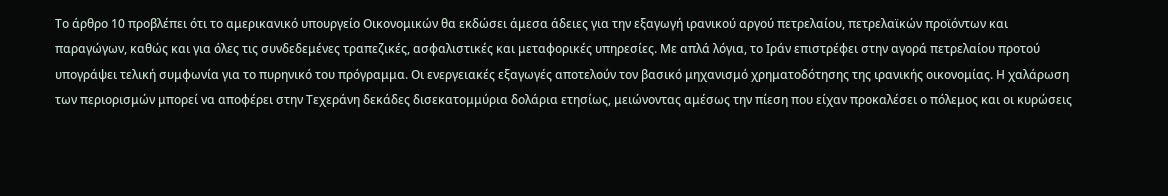Το άρθρο 10 προβλέπει ότι το αμερικανικό υπουργείο Οικονομικών θα εκδώσει άμεσα άδειες για την εξαγωγή ιρανικού αργού πετρελαίου, πετρελαϊκών προϊόντων και παραγώγων, καθώς και για όλες τις συνδεδεμένες τραπεζικές, ασφαλιστικές και μεταφορικές υπηρεσίες. Με απλά λόγια, το Ιράν επιστρέφει στην αγορά πετρελαίου προτού υπογράψει τελική συμφωνία για το πυρηνικό του πρόγραμμα. Οι ενεργειακές εξαγωγές αποτελούν τον βασικό μηχανισμό χρηματοδότησης της ιρανικής οικονομίας. Η χαλάρωση των περιορισμών μπορεί να αποφέρει στην Τεχεράνη δεκάδες δισεκατομμύρια δολάρια ετησίως, μειώνοντας αμέσως την πίεση που είχαν προκαλέσει ο πόλεμος και οι κυρώσεις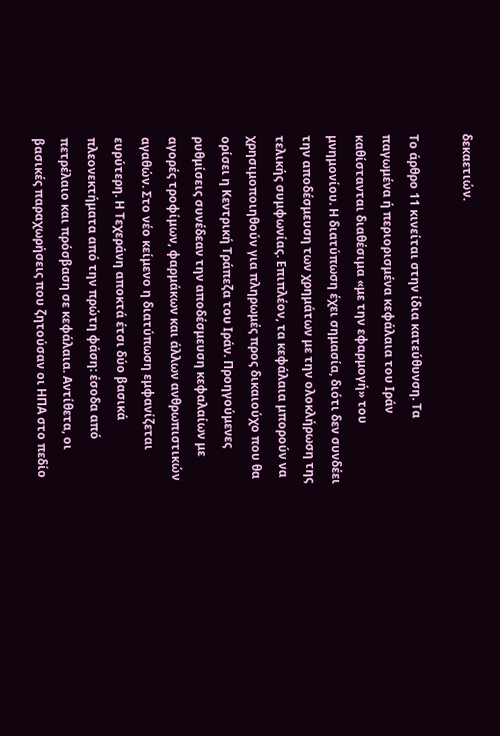δεκαετιών.

Το άρθρο 11 κινείται στην ίδια κατεύθυνση. Τα παγωμένα ή περιορισμένα κεφάλαια του Ιράν καθίστανται διαθέσιμα «με την εφαρμογή» του μνημονίου. Η διατύπωση έχει σημασία, διότι δεν συνδέει την αποδέσμευση των χρημάτων με την ολοκλήρωση της τελικής συμφωνίας. Επιπλέον, τα κεφάλαια μπορούν να χρησιμοποιηθούν για πληρωμές προς δικαιούχο που θα ορίσει η Κεντρική Τράπεζα του Ιράν. Προηγούμενες ρυθμίσεις συνέδεαν την αποδέσμευση κεφαλαίων με αγορές τροφίμων, φαρμάκων και άλλων ανθρωπιστικών αγαθών. Στο νέο κείμενο η διατύπωση εμφανίζεται ευρύτερη. Η Τεχεράνη αποκτά έτσι δύο βασικά πλεονεκτήματα από την πρώτη φάση: έσοδα από πετρέλαιο και πρόσβαση σε κεφάλαια. Αντίθετα, οι βασικές παραχωρήσεις που ζητούσαν οι ΗΠΑ στο πεδίο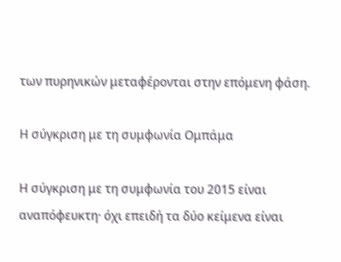των πυρηνικών μεταφέρονται στην επόμενη φάση.

Η σύγκριση με τη συμφωνία Ομπάμα

Η σύγκριση με τη συμφωνία του 2015 είναι αναπόφευκτη· όχι επειδή τα δύο κείμενα είναι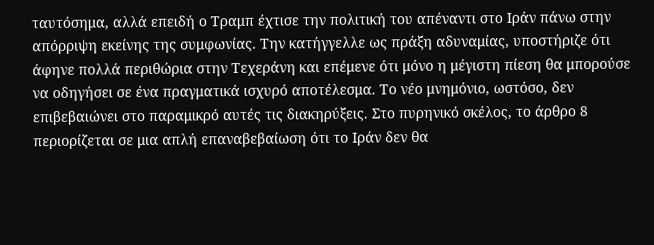ταυτόσημα, αλλά επειδή ο Τραμπ έχτισε την πολιτική του απέναντι στο Ιράν πάνω στην απόρριψη εκείνης της συμφωνίας. Την κατήγγελλε ως πράξη αδυναμίας, υποστήριζε ότι άφηνε πολλά περιθώρια στην Τεχεράνη και επέμενε ότι μόνο η μέγιστη πίεση θα μπορούσε να οδηγήσει σε ένα πραγματικά ισχυρό αποτέλεσμα. Το νέο μνημόνιο, ωστόσο, δεν επιβεβαιώνει στο παραμικρό αυτές τις διακηρύξεις. Στο πυρηνικό σκέλος, το άρθρο 8 περιορίζεται σε μια απλή επαναβεβαίωση ότι το Ιράν δεν θα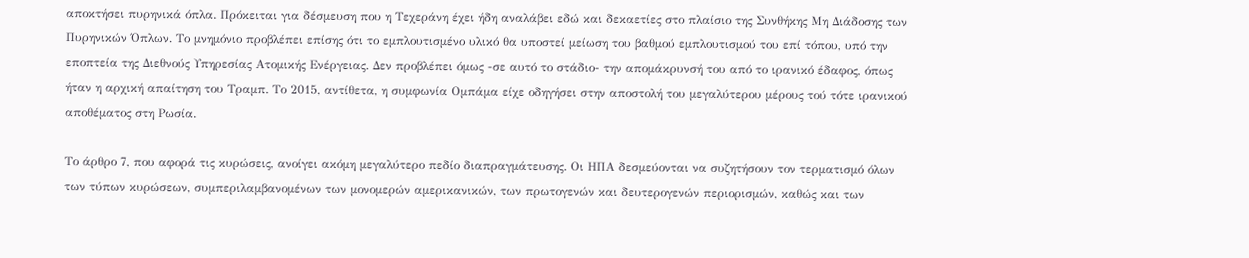αποκτήσει πυρηνικά όπλα. Πρόκειται για δέσμευση που η Τεχεράνη έχει ήδη αναλάβει εδώ και δεκαετίες στο πλαίσιο της Συνθήκης Μη Διάδοσης των Πυρηνικών Όπλων. Το μνημόνιο προβλέπει επίσης ότι το εμπλουτισμένο υλικό θα υποστεί μείωση του βαθμού εμπλουτισμού του επί τόπου, υπό την εποπτεία της Διεθνούς Υπηρεσίας Ατομικής Ενέργειας. Δεν προβλέπει όμως -σε αυτό το στάδιο- την απομάκρυνσή του από το ιρανικό έδαφος, όπως ήταν η αρχική απαίτηση του Τραμπ. Το 2015, αντίθετα, η συμφωνία Ομπάμα είχε οδηγήσει στην αποστολή του μεγαλύτερου μέρους τού τότε ιρανικού αποθέματος στη Ρωσία.

Το άρθρο 7, που αφορά τις κυρώσεις, ανοίγει ακόμη μεγαλύτερο πεδίο διαπραγμάτευσης. Οι ΗΠΑ δεσμεύονται να συζητήσουν τον τερματισμό όλων των τύπων κυρώσεων, συμπεριλαμβανομένων των μονομερών αμερικανικών, των πρωτογενών και δευτερογενών περιορισμών, καθώς και των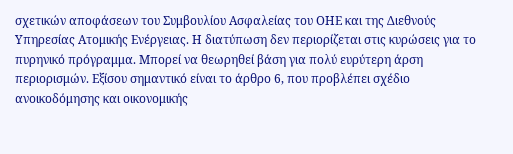σχετικών αποφάσεων του Συμβουλίου Ασφαλείας του ΟΗΕ και της Διεθνούς Υπηρεσίας Ατομικής Ενέργειας. Η διατύπωση δεν περιορίζεται στις κυρώσεις για το πυρηνικό πρόγραμμα. Μπορεί να θεωρηθεί βάση για πολύ ευρύτερη άρση περιορισμών. Εξίσου σημαντικό είναι το άρθρο 6, που προβλέπει σχέδιο ανοικοδόμησης και οικονομικής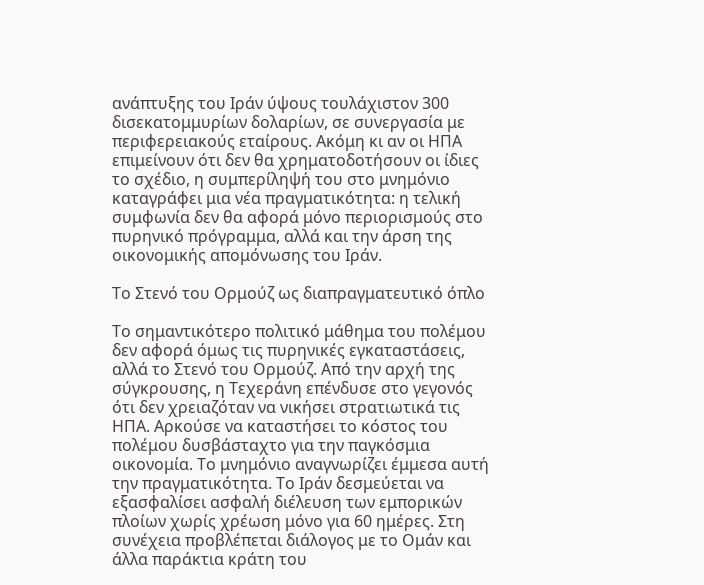ανάπτυξης του Ιράν ύψους τουλάχιστον 300 δισεκατομμυρίων δολαρίων, σε συνεργασία με περιφερειακούς εταίρους. Ακόμη κι αν οι ΗΠΑ επιμείνουν ότι δεν θα χρηματοδοτήσουν οι ίδιες το σχέδιο, η συμπερίληψή του στο μνημόνιο καταγράφει μια νέα πραγματικότητα: η τελική συμφωνία δεν θα αφορά μόνο περιορισμούς στο πυρηνικό πρόγραμμα, αλλά και την άρση της οικονομικής απομόνωσης του Ιράν.

Το Στενό του Ορμούζ ως διαπραγματευτικό όπλο

Το σημαντικότερο πολιτικό μάθημα του πολέμου δεν αφορά όμως τις πυρηνικές εγκαταστάσεις, αλλά το Στενό του Ορμούζ. Από την αρχή της σύγκρουσης, η Τεχεράνη επένδυσε στο γεγονός ότι δεν χρειαζόταν να νικήσει στρατιωτικά τις ΗΠΑ. Αρκούσε να καταστήσει το κόστος του πολέμου δυσβάσταχτο για την παγκόσμια οικονομία. Το μνημόνιο αναγνωρίζει έμμεσα αυτή την πραγματικότητα. Το Ιράν δεσμεύεται να εξασφαλίσει ασφαλή διέλευση των εμπορικών πλοίων χωρίς χρέωση μόνο για 60 ημέρες. Στη συνέχεια προβλέπεται διάλογος με το Ομάν και άλλα παράκτια κράτη του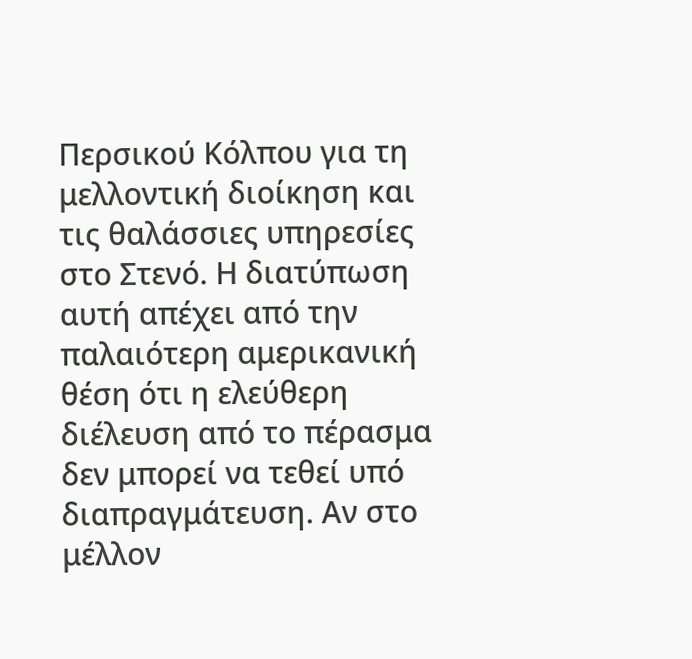Περσικού Κόλπου για τη μελλοντική διοίκηση και τις θαλάσσιες υπηρεσίες στο Στενό. Η διατύπωση αυτή απέχει από την παλαιότερη αμερικανική θέση ότι η ελεύθερη διέλευση από το πέρασμα δεν μπορεί να τεθεί υπό διαπραγμάτευση. Αν στο μέλλον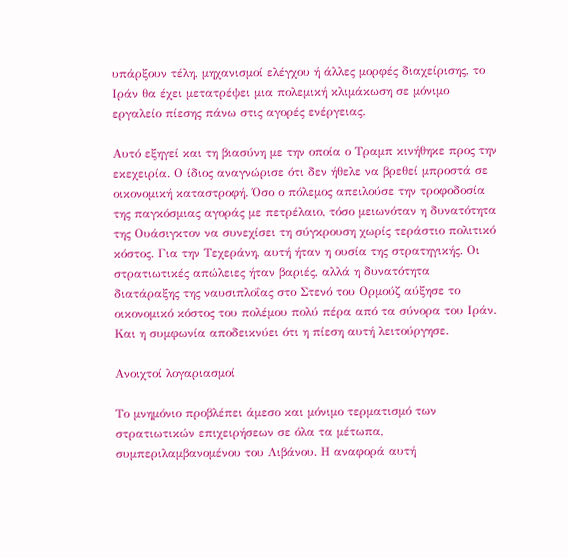υπάρξουν τέλη, μηχανισμοί ελέγχου ή άλλες μορφές διαχείρισης, το Ιράν θα έχει μετατρέψει μια πολεμική κλιμάκωση σε μόνιμο εργαλείο πίεσης πάνω στις αγορές ενέργειας.

Αυτό εξηγεί και τη βιασύνη με την οποία ο Τραμπ κινήθηκε προς την εκεχειρία. Ο ίδιος αναγνώρισε ότι δεν ήθελε να βρεθεί μπροστά σε οικονομική καταστροφή. Όσο ο πόλεμος απειλούσε την τροφοδοσία της παγκόσμιας αγοράς με πετρέλαιο, τόσο μειωνόταν η δυνατότητα της Ουάσιγκτον να συνεχίσει τη σύγκρουση χωρίς τεράστιο πολιτικό κόστος. Για την Τεχεράνη, αυτή ήταν η ουσία της στρατηγικής. Οι στρατιωτικές απώλειες ήταν βαριές, αλλά η δυνατότητα διατάραξης της ναυσιπλοΐας στο Στενό του Ορμούζ αύξησε το οικονομικό κόστος του πολέμου πολύ πέρα από τα σύνορα του Ιράν. Και η συμφωνία αποδεικνύει ότι η πίεση αυτή λειτούργησε.

Ανοιχτοί λογαριασμοί

Το μνημόνιο προβλέπει άμεσο και μόνιμο τερματισμό των στρατιωτικών επιχειρήσεων σε όλα τα μέτωπα, συμπεριλαμβανομένου του Λιβάνου. Η αναφορά αυτή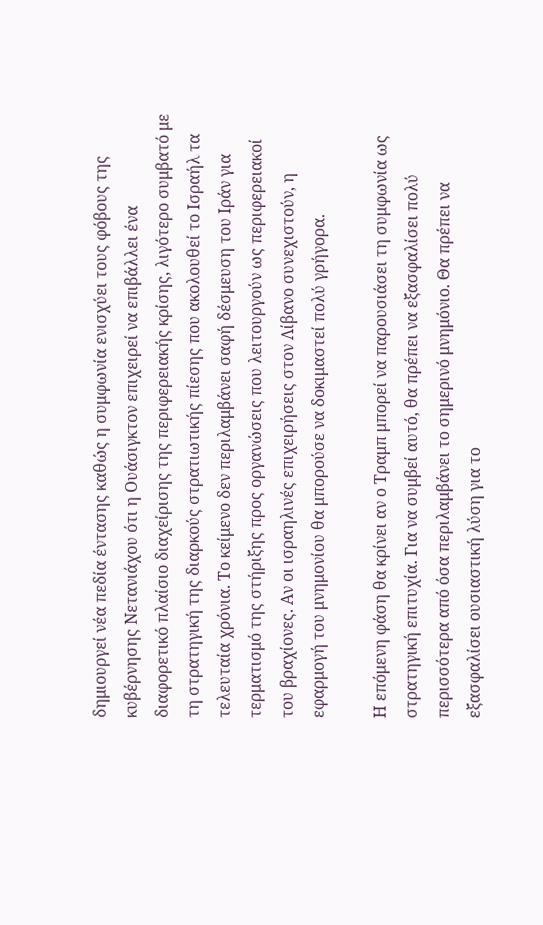δημιουργεί νέα πεδία έντασης καθώς η συμφωνία ενισχύει τους φόβους της κυβέρνησης Νετανιάχου ότι η Ουάσιγκτον επιχειρεί να επιβάλλει ένα διαφορετικό πλαίσιο διαχείρισης της περιφερειακής κρίσης, λιγότερο συμβατό με τη στρατηγική της διαρκούς στρατιωτικής πίεσης που ακολουθεί το Ισραήλ τα τελευταία χρόνια. Το κείμενο δεν περιλαμβάνει σαφή δέσμευση του Ιράν για τερματισμό της στήριξης προς οργανώσεις που λειτουργούν ως περιφερειακοί του βραχίονες. Αν οι ισραηλινές επιχειρήσεις στον Λίβανο συνεχιστούν, η εφαρμογή του μνημονίου θα μπορούσε να δοκιμαστεί πολύ γρήγορα.

Η επόμενη φάση θα κρίνει αν ο Τραμπ μπορεί να παρουσιάσει τη συμφωνία ως στρατηγική επιτυχία. Για να συμβεί αυτό, θα πρέπει να εξασφαλίσει πολύ περισσότερα από όσα περιλαμβάνει το σημερινό μνημόνιο. Θα πρέπει να εξασφαλίσει ουσιαστική λύση για το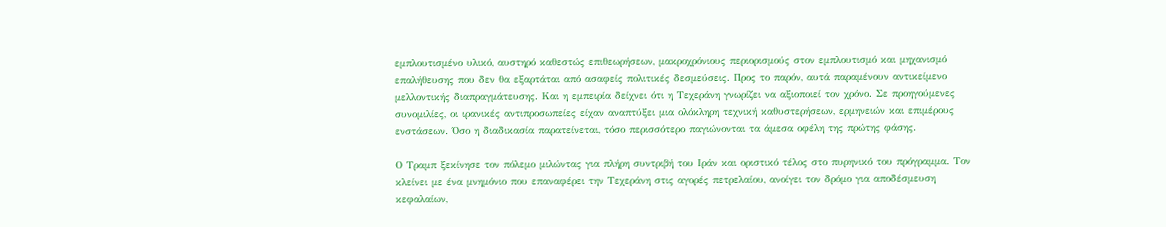εμπλουτισμένο υλικό, αυστηρό καθεστώς επιθεωρήσεων, μακροχρόνιους περιορισμούς στον εμπλουτισμό και μηχανισμό επαλήθευσης που δεν θα εξαρτάται από ασαφείς πολιτικές δεσμεύσεις. Προς το παρόν, αυτά παραμένουν αντικείμενο μελλοντικής διαπραγμάτευσης. Και η εμπειρία δείχνει ότι η Τεχεράνη γνωρίζει να αξιοποιεί τον χρόνο. Σε προηγούμενες συνομιλίες, οι ιρανικές αντιπροσωπείες είχαν αναπτύξει μια ολόκληρη τεχνική καθυστερήσεων, ερμηνειών και επιμέρους ενστάσεων. Όσο η διαδικασία παρατείνεται, τόσο περισσότερο παγιώνονται τα άμεσα οφέλη της πρώτης φάσης.

Ο Τραμπ ξεκίνησε τον πόλεμο μιλώντας για πλήρη συντριβή του Ιράν και οριστικό τέλος στο πυρηνικό του πρόγραμμα. Τον κλείνει με ένα μνημόνιο που επαναφέρει την Τεχεράνη στις αγορές πετρελαίου, ανοίγει τον δρόμο για αποδέσμευση κεφαλαίων,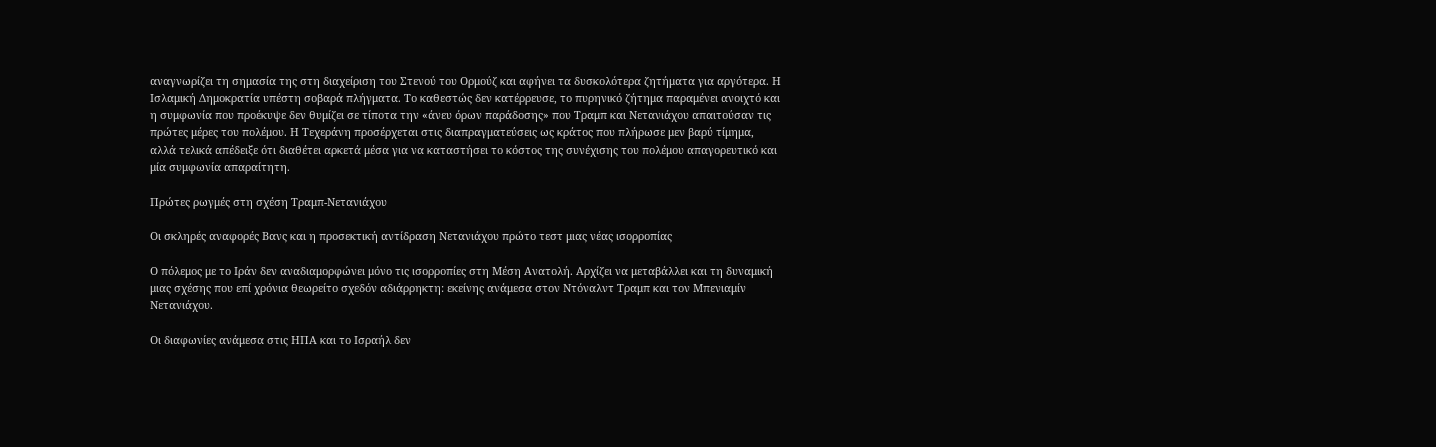αναγνωρίζει τη σημασία της στη διαχείριση του Στενού του Ορμούζ και αφήνει τα δυσκολότερα ζητήματα για αργότερα. Η Ισλαμική Δημοκρατία υπέστη σοβαρά πλήγματα. Το καθεστώς δεν κατέρρευσε, το πυρηνικό ζήτημα παραμένει ανοιχτό και η συμφωνία που προέκυψε δεν θυμίζει σε τίποτα την «άνευ όρων παράδοσης» που Τραμπ και Νετανιάχου απαιτούσαν τις πρώτες μέρες του πολέμου. Η Τεχεράνη προσέρχεται στις διαπραγματεύσεις ως κράτος που πλήρωσε μεν βαρύ τίμημα, αλλά τελικά απέδειξε ότι διαθέτει αρκετά μέσα για να καταστήσει το κόστος της συνέχισης του πολέμου απαγορευτικό και μία συμφωνία απαραίτητη.

Πρώτες ρωγμές στη σχέση Τραμπ-Νετανιάχου

Οι σκληρές αναφορές Βανς και η προσεκτική αντίδραση Νετανιάχου πρώτο τεστ μιας νέας ισορροπίας

Ο πόλεμος με το Ιράν δεν αναδιαμορφώνει μόνο τις ισορροπίες στη Μέση Ανατολή. Αρχίζει να μεταβάλλει και τη δυναμική μιας σχέσης που επί χρόνια θεωρείτο σχεδόν αδιάρρηκτη: εκείνης ανάμεσα στον Ντόναλντ Τραμπ και τον Μπενιαμίν Νετανιάχου.

Οι διαφωνίες ανάμεσα στις ΗΠΑ και το Ισραήλ δεν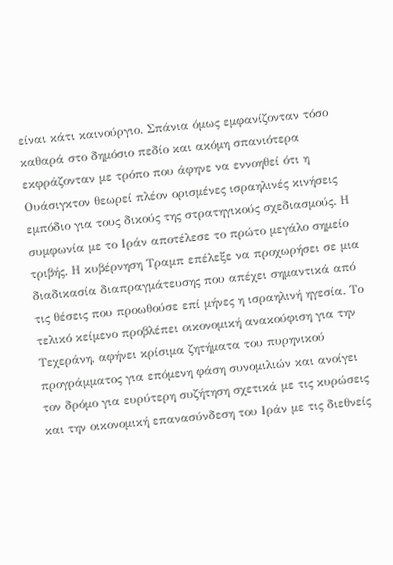είναι κάτι καινούργιο. Σπάνια όμως εμφανίζονταν τόσο καθαρά στο δημόσιο πεδίο και ακόμη σπανιότερα εκφράζονταν με τρόπο που άφηνε να εννοηθεί ότι η Ουάσιγκτον θεωρεί πλέον ορισμένες ισραηλινές κινήσεις εμπόδιο για τους δικούς της στρατηγικούς σχεδιασμούς. Η συμφωνία με το Ιράν αποτέλεσε το πρώτο μεγάλο σημείο τριβής. Η κυβέρνηση Τραμπ επέλεξε να προχωρήσει σε μια διαδικασία διαπραγμάτευσης που απέχει σημαντικά από τις θέσεις που προωθούσε επί μήνες η ισραηλινή ηγεσία. Το τελικό κείμενο προβλέπει οικονομική ανακούφιση για την Τεχεράνη, αφήνει κρίσιμα ζητήματα του πυρηνικού προγράμματος για επόμενη φάση συνομιλιών και ανοίγει τον δρόμο για ευρύτερη συζήτηση σχετικά με τις κυρώσεις και την οικονομική επανασύνδεση του Ιράν με τις διεθνείς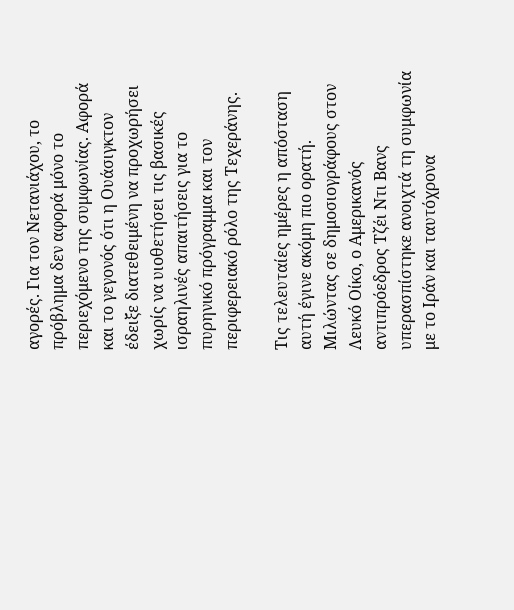αγορές. Για τον Νετανιάχου, το πρόβλημα δεν αφορά μόνο το περιεχόμενο της συμφωνίας. Αφορά και το γεγονός ότι η Ουάσιγκτον έδειξε διατεθειμένη να προχωρήσει χωρίς να υιοθετήσει τις βασικές ισραηλινές απαιτήσεις για το πυρηνικό πρόγραμμα και τον περιφερειακό ρόλο της Τεχεράνης.

Τις τελευταίες ημέρες η απόσταση αυτή έγινε ακόμη πιο ορατή. Μιλώντας σε δημοσιογράφους στον Λευκό Οίκο, ο Αμερικανός αντιπρόεδρος Τζέι Ντι Βανς υπερασπίστηκε ανοιχτά τη συμφωνία με το Ιράν και ταυτόχρονα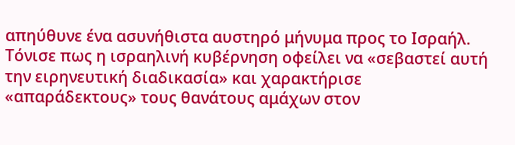απηύθυνε ένα ασυνήθιστα αυστηρό μήνυμα προς το Ισραήλ. Τόνισε πως η ισραηλινή κυβέρνηση οφείλει να «σεβαστεί αυτή την ειρηνευτική διαδικασία» και χαρακτήρισε «απαράδεκτους» τους θανάτους αμάχων στον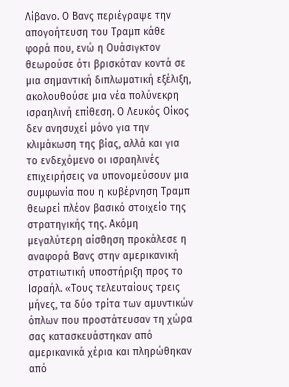Λίβανο. Ο Βανς περιέγραψε την απογοήτευση του Τραμπ κάθε φορά που, ενώ η Ουάσιγκτον θεωρούσε ότι βρισκόταν κοντά σε μια σημαντική διπλωματική εξέλιξη, ακολουθούσε μια νέα πολύνεκρη ισραηλινή επίθεση. Ο Λευκός Οίκος δεν ανησυχεί μόνο για την κλιμάκωση της βίας, αλλά και για το ενδεχόμενο οι ισραηλινές επιχειρήσεις να υπονομεύσουν μια συμφωνία που η κυβέρνηση Τραμπ θεωρεί πλέον βασικό στοιχείο της στρατηγικής της. Ακόμη μεγαλύτερη αίσθηση προκάλεσε η αναφορά Βανς στην αμερικανική στρατιωτική υποστήριξη προς το Ισραήλ. «Τους τελευταίους τρεις μήνες, τα δύο τρίτα των αμυντικών όπλων που προστάτευσαν τη χώρα σας κατασκευάστηκαν από αμερικανικά χέρια και πληρώθηκαν από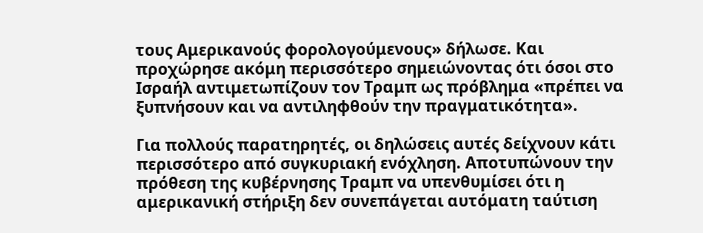τους Αμερικανούς φορολογούμενους» δήλωσε. Και προχώρησε ακόμη περισσότερο σημειώνοντας ότι όσοι στο Ισραήλ αντιμετωπίζουν τον Τραμπ ως πρόβλημα «πρέπει να ξυπνήσουν και να αντιληφθούν την πραγματικότητα».

Για πολλούς παρατηρητές, οι δηλώσεις αυτές δείχνουν κάτι περισσότερο από συγκυριακή ενόχληση. Αποτυπώνουν την πρόθεση της κυβέρνησης Τραμπ να υπενθυμίσει ότι η αμερικανική στήριξη δεν συνεπάγεται αυτόματη ταύτιση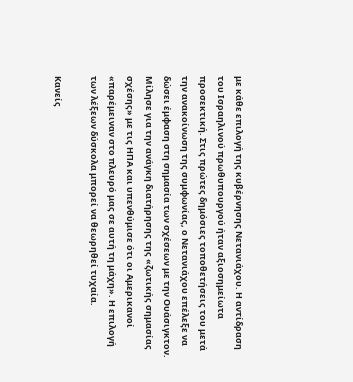με κάθε επιλογή της κυβέρνησης Νετανιάχου. Η αντίδραση του Ισραηλινού πρωθυπουργού ήταν αξιοσημείωτα προσεκτική. Στις πρώτες δημόσιες τοποθετήσεις του μετά την ανακοίνωση της συμφωνίας, ο Νετανιάχου επέλεξε να δώσει έμφαση στη σημασία των σχέσεων με την Ουάσιγκτον. Μίλησε για την ανάγκη διατήρησης της «ζωτικής σημασίας σχέσης» με τις ΗΠΑ και υπενθύμισε ότι οι Αμερικανοί «παρέμειναν στο πλευρό μας σε αυτή τη μάχη». Η επιλογή των λέξεων δύσκολα μπορεί να θεωρηθεί τυχαία.

Κανείς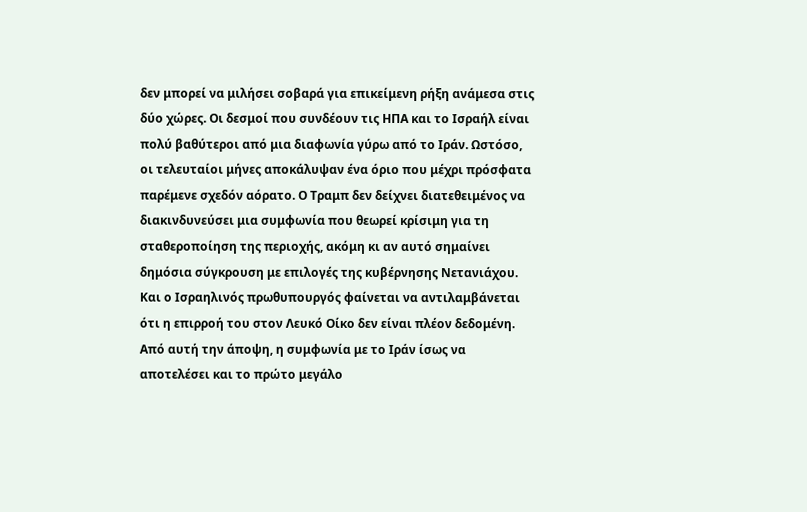δεν μπορεί να μιλήσει σοβαρά για επικείμενη ρήξη ανάμεσα στις δύο χώρες. Οι δεσμοί που συνδέουν τις ΗΠΑ και το Ισραήλ είναι πολύ βαθύτεροι από μια διαφωνία γύρω από το Ιράν. Ωστόσο, οι τελευταίοι μήνες αποκάλυψαν ένα όριο που μέχρι πρόσφατα παρέμενε σχεδόν αόρατο. Ο Τραμπ δεν δείχνει διατεθειμένος να διακινδυνεύσει μια συμφωνία που θεωρεί κρίσιμη για τη σταθεροποίηση της περιοχής, ακόμη κι αν αυτό σημαίνει δημόσια σύγκρουση με επιλογές της κυβέρνησης Νετανιάχου. Και ο Ισραηλινός πρωθυπουργός φαίνεται να αντιλαμβάνεται ότι η επιρροή του στον Λευκό Οίκο δεν είναι πλέον δεδομένη. Από αυτή την άποψη, η συμφωνία με το Ιράν ίσως να αποτελέσει και το πρώτο μεγάλο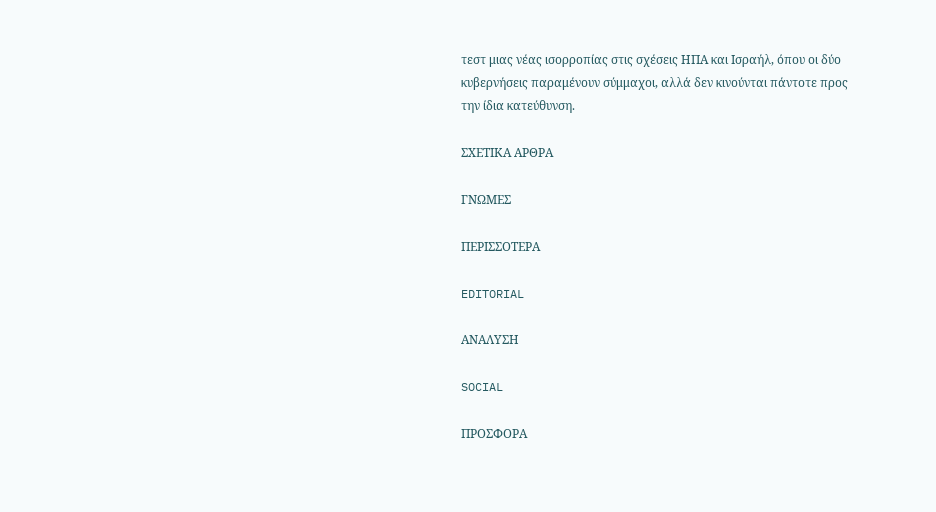τεστ μιας νέας ισορροπίας στις σχέσεις ΗΠΑ και Ισραήλ, όπου οι δύο κυβερνήσεις παραμένουν σύμμαχοι, αλλά δεν κινούνται πάντοτε προς την ίδια κατεύθυνση.

ΣΧΕΤΙΚΑ ΑΡΘΡΑ

ΓΝΩΜΕΣ

ΠΕΡΙΣΣΟΤΕΡΑ

EDITORIAL

ΑΝΑΛΥΣΗ

SOCIAL

ΠΡΟΣΦΟΡΑ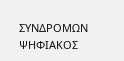ΣΥΝΔΡΟΜΩΝ
ΨΗΦΙΑΚΟΣ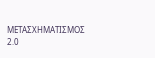ΜΕΤΑΣΧΗΜΑΤΙΣΜΟΣ 2.0